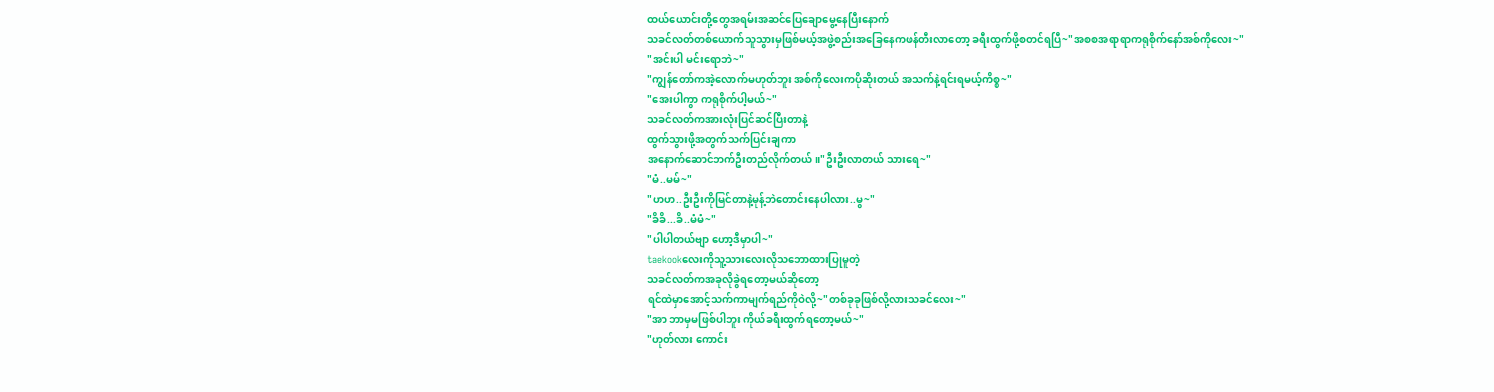ထယ်ယောင်းတို့တွေအရမ်းအဆင်ပြေချောမွေ့နေပြီးနောက်
သခင်လတ်တစ်ယောက်သူသွားမှဖြစ်မယ့်အဖွဲ့စည်းအခြေနေကဖန်တီးလာတော့ ခရီးထွက်ဖို့စတင်ရပြီ~"အစစအရာရာကရုစိုက်နော်အစ်ကိုလေး~"
"အင်းပါ မင်းရောဘဲ~"
"ကျွန်တော်ကအဲ့လောက်မဟုတ်ဘူး အစ်ကိုလေးကပိုဆိုးတယ် အသက်နဲ့ရင်းရမယ့်ကိစ္စ~"
"အေးပါကွာ ကရုစိုက်ပါ့မယ်~"
သခင်လတ်ကအားလုံးပြင်ဆင်ပြီးတာနဲ့
ထွက်သွားဖို့အတွက်သက်ပြင်းချကာ
အနောက်ဆောင်ဘက်ဦးတည်လိုက်တယ်။"ဦးဦးလာတယ် သားရေ~"
"မံ..မမ်~"
"ဟဟ..ဦးဦးကိုမြင်တာနဲ့မုန့်ဘဲတောင်းနေပါလား..မွ~"
"ခိခိ...ခိ..မံမံ~"
"ပါပါတယ်ဗျာ ဟော့ဒီမှာပါ~"
taekookလေးကိုသူ့သားလေးလိုသဘောထားပြုမူတဲ့
သခင်လတ်ကအခုလိုခွဲရတော့မယ်ဆိုတော့
ရင်ထဲမှာအောင့်သက်ကာမျက်ရည်ကိုဝဲလို့~"တစ်ခုခုဖြစ်လို့လားသခင်လေး~"
"အာ ဘာမှမဖြစ်ပါဘူး ကိုယ်ခရီးထွက်ရတော့မယ်~"
"ဟုတ်လား ကောင်း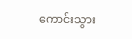ကောင်းသွား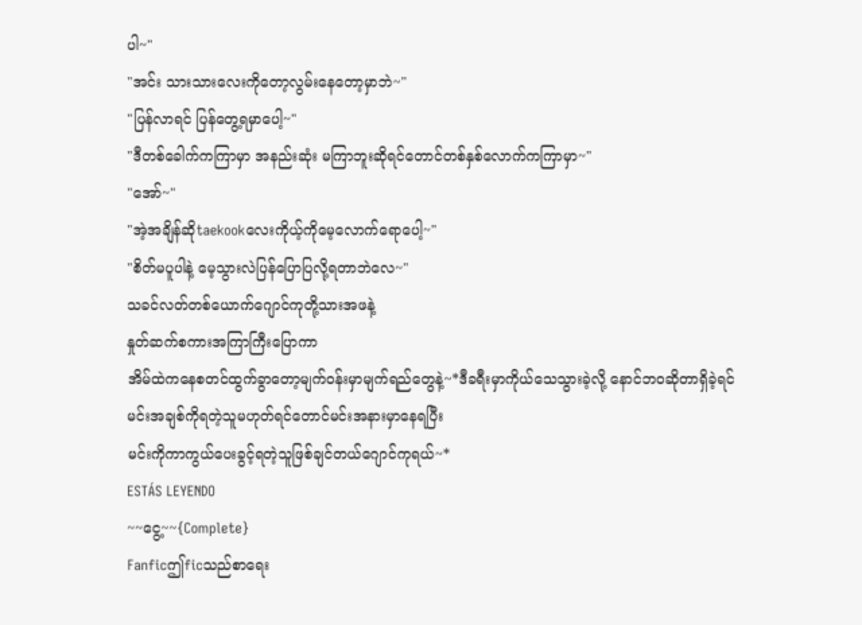ပါ~"
"အင်း သားသားလေးကိုတော့လွမ်းနေတော့မှာဘဲ~"
"ပြန်လာရင် ပြန်တွေ့ရမှာပေါ့~"
"ဒီတစ်ခေါက်ကကြာမှာ အနည်းဆုံး မကြာဘူးဆိုရင်တောင်တစ်နှစ်လောက်ကကြာမှာ~"
"အော်~"
"အဲ့အချိန်ဆိုtaekookလေးကိုယ့်ကိုမေ့လောက်ရောပေါ့~"
"စိတ်မပူပါနဲ့ မေ့သွားလဲပြန်ပြောပြလို့ရတာဘဲလေ~"
သခင်လတ်တစ်ယောက်ဂျောင်ကုတို့သားအဖနဲ့
နှုတ်ဆက်စကားအကြာကြီးပြောကာ
အိမ်ထဲကနေစတင်ထွက်ခွာတော့မျက်ဝန်းမှာမျက်ရည်တွေနဲ့~*ဒီခရီးမှာကိုယ်သေသွားခဲ့လို့ နောင်ဘဝဆိုတာရှိခဲ့ရင်
မင်းအချစ်ကိုရတဲ့သူမဟုတ်ရင်တောင်မင်းအနားမှာနေရပြီး
မင်းကိုကာကွယ်ပေးခွင့်ရတဲ့သူဖြစ်ချင်တယ်ဂျောင်ကုရယ်~*
ESTÁS LEYENDO
~~ငွေ့~~{Complete}
Fanficဤficသည်စာရေး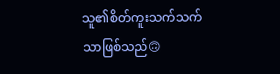သူ၏စိတ်ကူးသက်သက်သာဖြစ်သည်🙃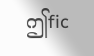ဤfic